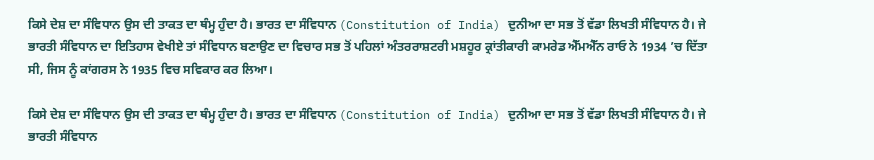ਕਿਸੇ ਦੇਸ਼ ਦਾ ਸੰਵਿਧਾਨ ਉਸ ਦੀ ਤਾਕਤ ਦਾ ਥੰਮ੍ਹ ਹੁੰਦਾ ਹੈ। ਭਾਰਤ ਦਾ ਸੰਵਿਧਾਨ (Constitution of India) ਦੁਨੀਆ ਦਾ ਸਭ ਤੋਂ ਵੱਡਾ ਲਿਖਤੀ ਸੰਵਿਧਾਨ ਹੈ। ਜੇ ਭਾਰਤੀ ਸੰਵਿਧਾਨ ਦਾ ਇਤਿਹਾਸ ਵੇਖੀਏ ਤਾਂ ਸੰਵਿਧਾਨ ਬਣਾਉਣ ਦਾ ਵਿਚਾਰ ਸਭ ਤੋਂ ਪਹਿਲਾਂ ਅੰਤਰਰਾਸ਼ਟਰੀ ਮਸ਼ਹੂਰ ਕ੍ਰਾਂਤੀਕਾਰੀ ਕਾਮਰੇਡ ਐੱਮਐੱਨ ਰਾਓ ਨੇ 1934 ’ਚ ਦਿੱਤਾ ਸੀ, ਜਿਸ ਨੂੰ ਕਾਂਗਰਸ ਨੇ 1935 ਵਿਚ ਸਵਿਕਾਰ ਕਰ ਲਿਆ।

ਕਿਸੇ ਦੇਸ਼ ਦਾ ਸੰਵਿਧਾਨ ਉਸ ਦੀ ਤਾਕਤ ਦਾ ਥੰਮ੍ਹ ਹੁੰਦਾ ਹੈ। ਭਾਰਤ ਦਾ ਸੰਵਿਧਾਨ (Constitution of India) ਦੁਨੀਆ ਦਾ ਸਭ ਤੋਂ ਵੱਡਾ ਲਿਖਤੀ ਸੰਵਿਧਾਨ ਹੈ। ਜੇ ਭਾਰਤੀ ਸੰਵਿਧਾਨ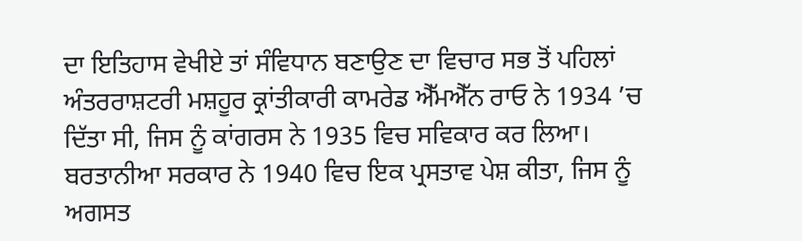ਦਾ ਇਤਿਹਾਸ ਵੇਖੀਏ ਤਾਂ ਸੰਵਿਧਾਨ ਬਣਾਉਣ ਦਾ ਵਿਚਾਰ ਸਭ ਤੋਂ ਪਹਿਲਾਂ ਅੰਤਰਰਾਸ਼ਟਰੀ ਮਸ਼ਹੂਰ ਕ੍ਰਾਂਤੀਕਾਰੀ ਕਾਮਰੇਡ ਐੱਮਐੱਨ ਰਾਓ ਨੇ 1934 ’ਚ ਦਿੱਤਾ ਸੀ, ਜਿਸ ਨੂੰ ਕਾਂਗਰਸ ਨੇ 1935 ਵਿਚ ਸਵਿਕਾਰ ਕਰ ਲਿਆ। ਬਰਤਾਨੀਆ ਸਰਕਾਰ ਨੇ 1940 ਵਿਚ ਇਕ ਪ੍ਰਸਤਾਵ ਪੇਸ਼ ਕੀਤਾ, ਜਿਸ ਨੂੰ ਅਗਸਤ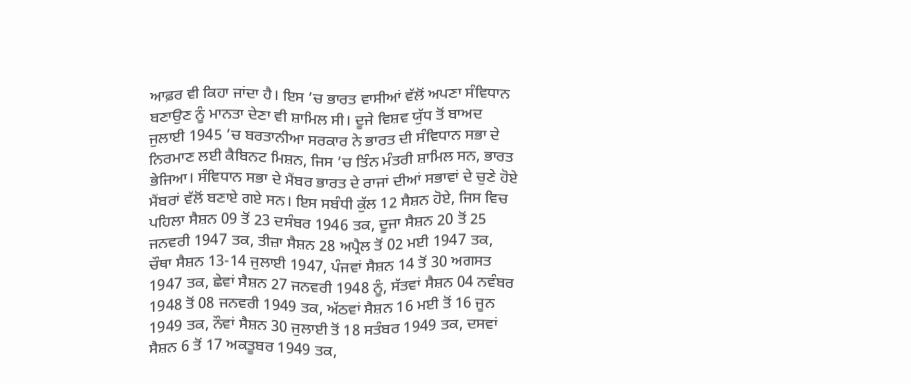ਆਫ਼ਰ ਵੀ ਕਿਹਾ ਜਾਂਦਾ ਹੈ। ਇਸ ’ਚ ਭਾਰਤ ਵਾਸੀਆਂ ਵੱਲੋਂ ਅਪਣਾ ਸੰਵਿਧਾਨ ਬਣਾਉਣ ਨੂੰ ਮਾਨਤਾ ਦੇਣਾ ਵੀ ਸ਼ਾਮਿਲ ਸੀ। ਦੂਜੇ ਵਿਸ਼ਵ ਯੁੱਧ ਤੋਂ ਬਾਅਦ ਜੁਲਾਈ 1945 ’ਚ ਬਰਤਾਨੀਆ ਸਰਕਾਰ ਨੇ ਭਾਰਤ ਦੀ ਸੰਵਿਧਾਨ ਸਭਾ ਦੇ ਨਿਰਮਾਣ ਲਈ ਕੈਬਿਨਟ ਮਿਸ਼ਨ, ਜਿਸ ’ਚ ਤਿੰਨ ਮੰਤਰੀ ਸ਼ਾਮਿਲ ਸਨ, ਭਾਰਤ ਭੇਜਿਆ। ਸੰਵਿਧਾਨ ਸਭਾ ਦੇ ਮੈਂਬਰ ਭਾਰਤ ਦੇ ਰਾਜਾਂ ਦੀਆਂ ਸਭਾਵਾਂ ਦੇ ਚੁਣੇ ਹੋਏ ਮੈਂਬਰਾਂ ਵੱਲੋਂ ਬਣਾਏ ਗਏ ਸਨ। ਇਸ ਸਬੰਧੀ ਕੁੱਲ 12 ਸੈਸ਼ਨ ਹੋਏ, ਜਿਸ ਵਿਚ ਪਹਿਲਾ ਸੈਸ਼ਨ 09 ਤੋਂ 23 ਦਸੰਬਰ 1946 ਤਕ, ਦੂਜਾ ਸੈਸ਼ਨ 20 ਤੋਂ 25 ਜਨਵਰੀ 1947 ਤਕ, ਤੀਜ਼ਾ ਸੈਸ਼ਨ 28 ਅਪ੍ਰੈਲ ਤੋਂ 02 ਮਈ 1947 ਤਕ, ਚੌਥਾ ਸੈਸ਼ਨ 13-14 ਜੁਲਾਈ 1947, ਪੰਜਵਾਂ ਸੈਸ਼ਨ 14 ਤੋਂ 30 ਅਗਸਤ 1947 ਤਕ, ਛੇਵਾਂ ਸੈਸ਼ਨ 27 ਜਨਵਰੀ 1948 ਨੂੰ, ਸੱਤਵਾਂ ਸੈਸ਼ਨ 04 ਨਵੰਬਰ 1948 ਤੋਂ 08 ਜਨਵਰੀ 1949 ਤਕ, ਅੱਠਵਾਂ ਸੈਸ਼ਨ 16 ਮਈ ਤੋਂ 16 ਜੂਨ 1949 ਤਕ, ਨੌਵਾਂ ਸੈਸ਼ਨ 30 ਜੁਲਾਈ ਤੋਂ 18 ਸਤੰਬਰ 1949 ਤਕ, ਦਸਵਾਂ ਸੈਸ਼ਨ 6 ਤੋਂ 17 ਅਕਤੂਬਰ 1949 ਤਕ,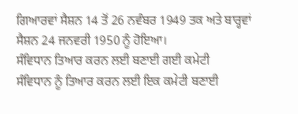ਗਿਆਰਵਾਂ ਸੈਸ਼ਨ 14 ਤੋਂ 26 ਨਵੰਬਰ 1949 ਤਕ ਅਤੇ ਬਾਰ੍ਹਵਾਂ ਸੈਸ਼ਨ 24 ਜਨਵਰੀ 1950 ਨੂੰ ਹੋਇਆ।
ਸੰਵਿਧਾਨ ਤਿਆਰ ਕਰਨ ਲਈ ਬਣਾਈ ਗਈ ਕਮੇਟੀ
ਸੰਵਿਧਾਨ ਨੂੰ ਤਿਆਰ ਕਰਨ ਲਈ ਇਕ ਕਮੇਟੀ ਬਣਾਈ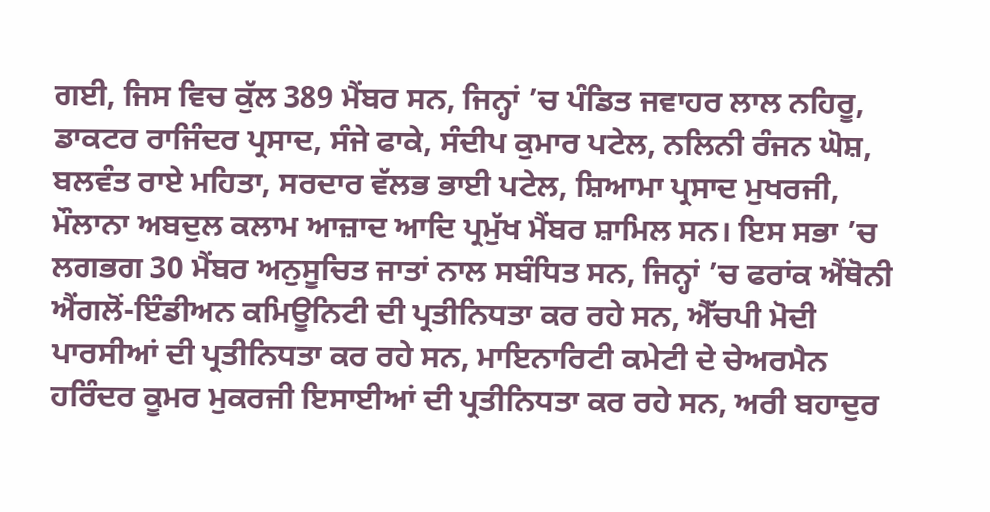ਗਈ, ਜਿਸ ਵਿਚ ਕੁੱਲ 389 ਮੈਂਬਰ ਸਨ, ਜਿਨ੍ਹਾਂ ’ਚ ਪੰਡਿਤ ਜਵਾਹਰ ਲਾਲ ਨਹਿਰੂ, ਡਾਕਟਰ ਰਾਜਿੰਦਰ ਪ੍ਰਸਾਦ, ਸੰਜੇ ਫਾਕੇ, ਸੰਦੀਪ ਕੁਮਾਰ ਪਟੇਲ, ਨਲਿਨੀ ਰੰਜਨ ਘੋਸ਼, ਬਲਵੰਤ ਰਾਏ ਮਹਿਤਾ, ਸਰਦਾਰ ਵੱਲਭ ਭਾਈ ਪਟੇਲ, ਸ਼ਿਆਮਾ ਪ੍ਰਸਾਦ ਮੁਖਰਜੀ, ਮੌਲਾਨਾ ਅਬਦੁਲ ਕਲਾਮ ਆਜ਼ਾਦ ਆਦਿ ਪ੍ਰਮੁੱਖ ਮੈਂਬਰ ਸ਼ਾਮਿਲ ਸਨ। ਇਸ ਸਭਾ ’ਚ ਲਗਭਗ 30 ਮੈਂਬਰ ਅਨੁਸੂਚਿਤ ਜਾਤਾਂ ਨਾਲ ਸਬੰਧਿਤ ਸਨ, ਜਿਨ੍ਹਾਂ ’ਚ ਫਰਾਂਕ ਐਂਥੋਨੀ ਐਂਗਲੋਂ-ਇੰਡੀਅਨ ਕਮਿਊਨਿਟੀ ਦੀ ਪ੍ਰਤੀਨਿਧਤਾ ਕਰ ਰਹੇ ਸਨ, ਐੱਚਪੀ ਮੋਦੀ ਪਾਰਸੀਆਂ ਦੀ ਪ੍ਰਤੀਨਿਧਤਾ ਕਰ ਰਹੇ ਸਨ, ਮਾਇਨਾਰਿਟੀ ਕਮੇਟੀ ਦੇ ਚੇਅਰਮੈਨ ਹਰਿੰਦਰ ਕੂਮਰ ਮੁਕਰਜੀ ਇਸਾਈਆਂ ਦੀ ਪ੍ਰਤੀਨਿਧਤਾ ਕਰ ਰਹੇ ਸਨ, ਅਰੀ ਬਹਾਦੁਰ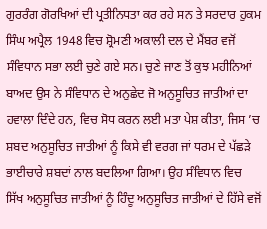ਗੁਰਰੰਗ ਗੋਰਖਿਆਂ ਦੀ ਪ੍ਰਤੀਨਿਧਤਾ ਕਰ ਰਹੇ ਸਨ ਤੇ ਸਰਦਾਰ ਹੁਕਮ ਸਿੰਘ ਅਪ੍ਰੈਲ 1948 ਵਿਚ ਸ਼੍ਰੋਮਣੀ ਅਕਾਲੀ ਦਲ ਦੇ ਮੈਂਬਰ ਵਜੋਂ ਸੰਵਿਧਾਨ ਸਭਾ ਲਈ ਚੁਣੇ ਗਏ ਸਨ। ਚੁਣੇ ਜਾਣ ਤੋਂ ਕੁਝ ਮਹੀਨਿਆਂ ਬਾਅਦ ਉਸ ਨੇ ਸੰਵਿਧਾਨ ਦੇ ਅਨੁਛੇਦ ਜੋ ਅਨੁਸੂਚਿਤ ਜਾਤੀਆਂ ਦਾ ਹਵਾਲਾ ਦਿੰਦੇ ਹਨ, ਵਿਚ ਸੋਧ ਕਰਨ ਲਈ ਮਤਾ ਪੇਸ਼ ਕੀਤਾ, ਜਿਸ ’ਚ ਸ਼ਬਦ ਅਨੁਸੂਚਿਤ ਜਾਤੀਆਂ ਨੂੰ ਕਿਸੇ ਵੀ ਵਰਗ ਜਾਂ ਧਰਮ ਦੇ ਪੱਛੜੇ ਭਾਈਚਾਰੇ ਸ਼ਬਦਾਂ ਨਾਲ ਬਦਲਿਆ ਗਿਆ। ਉਹ ਸੰਵਿਧਾਨ ਵਿਚ ਸਿੱਖ ਅਨੁਸੂਚਿਤ ਜਾਤੀਆਂ ਨੂੰ ਹਿੰਦੂ ਅਨੁਸੂਚਿਤ ਜਾਤੀਆਂ ਦੇ ਹਿੱਸੇ ਵਜੋਂ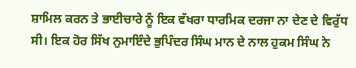ਸ਼ਾਮਿਲ ਕਰਨ ਤੇ ਭਾਈਚਾਰੇ ਨੂੰ ਇਕ ਵੱਖਰਾ ਧਾਰਮਿਕ ਦਰਜਾ ਨਾ ਦੇਣ ਦੇ ਵਿਰੁੱਧ ਸੀ। ਇਕ ਹੋਰ ਸਿੱਖ ਨੁਮਾਇੰਦੇ ਭੁਪਿੰਦਰ ਸਿੰਘ ਮਾਨ ਦੇ ਨਾਲ ਹੁਕਮ ਸਿੰਘ ਨੇ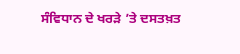ਸੰਵਿਧਾਨ ਦੇ ਖਰੜੇ ’ਤੇ ਦਸਤਖ਼ਤ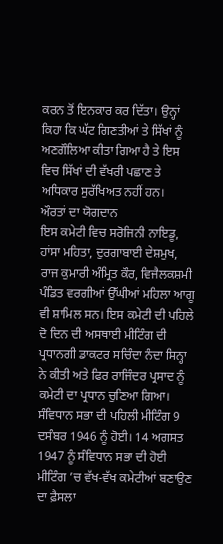ਕਰਨ ਤੋਂ ਇਨਕਾਰ ਕਰ ਦਿੱਤਾ। ਉਨ੍ਹਾਂ ਕਿਹਾ ਕਿ ਘੱਟ ਗਿਣਤੀਆਂ ਤੇ ਸਿੱਖਾਂ ਨੂੰ ਅਣਗੌਲਿਆ ਕੀਤਾ ਗਿਆ ਹੈ ਤੇ ਇਸ ਵਿਚ ਸਿੱਖਾਂ ਦੀ ਵੱਖਰੀ ਪਛਾਣ ਤੇ ਅਧਿਕਾਰ ਸੁਰੱਖਿਅਤ ਨਹੀਂ ਹਨ।
ਔਰਤਾਂ ਦਾ ਯੋਗਦਾਨ
ਇਸ ਕਮੇਟੀ ਵਿਚ ਸਰੋਜਿਨੀ ਨਾਇਡੂ, ਹਾਂਸਾ ਮਹਿਤਾ, ਦੁਰਗਾਬਾਈ ਦੇਸ਼ਮੁਖ, ਰਾਜ ਕੁਮਾਰੀ ਅੰਮ੍ਰਿਤ ਕੌਰ, ਵਿਜੈਲਕਸ਼ਮੀ ਪੰਡਿਤ ਵਰਗੀਆਂ ਉੱਘੀਆਂ ਮਹਿਲਾ ਆਗੂ ਵੀ ਸ਼ਾਮਿਲ ਸਨ। ਇਸ ਕਮੇਟੀ ਦੀ ਪਹਿਲੇ ਦੋ ਦਿਨ ਦੀ ਅਸਥਾਈ ਮੀਟਿੰਗ ਦੀ ਪ੍ਰਧਾਨਗੀ ਡਾਕਟਰ ਸਚਿੰਦਾ ਨੰਦਾ ਸਿਨ੍ਹਾ ਨੇ ਕੀਤੀ ਅਤੇ ਫਿਰ ਰਾਜਿੰਦਰ ਪ੍ਰਸਾਦ ਨੂੰ ਕਮੇਟੀ ਦਾ ਪ੍ਰਧਾਨ ਚੁਣਿਆ ਗਿਆ। ਸੰਵਿਧਾਨ ਸਭਾ ਦੀ ਪਹਿਲੀ ਮੀਟਿੰਗ 9 ਦਸੰਬਰ 1946 ਨੂੰ ਹੋਈ। 14 ਅਗਸਤ 1947 ਨੂੰ ਸੰਵਿਧਾਨ ਸਭਾ ਦੀ ਹੋਈ ਮੀਟਿੰਗ ’ਚ ਵੱਖ-ਵੱਖ ਕਮੇਟੀਆਂ ਬਣਾਉਣ ਦਾ ਫ਼ੈਸਲਾ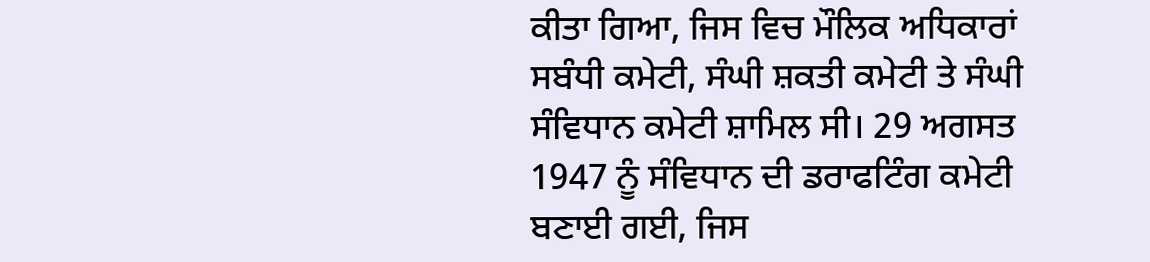ਕੀਤਾ ਗਿਆ, ਜਿਸ ਵਿਚ ਮੌਲਿਕ ਅਧਿਕਾਰਾਂ ਸਬੰਧੀ ਕਮੇਟੀ, ਸੰਘੀ ਸ਼ਕਤੀ ਕਮੇਟੀ ਤੇ ਸੰਘੀ ਸੰਵਿਧਾਨ ਕਮੇਟੀ ਸ਼ਾਮਿਲ ਸੀ। 29 ਅਗਸਤ 1947 ਨੂੰ ਸੰਵਿਧਾਨ ਦੀ ਡਰਾਫਟਿੰਗ ਕਮੇਟੀ ਬਣਾਈ ਗਈ, ਜਿਸ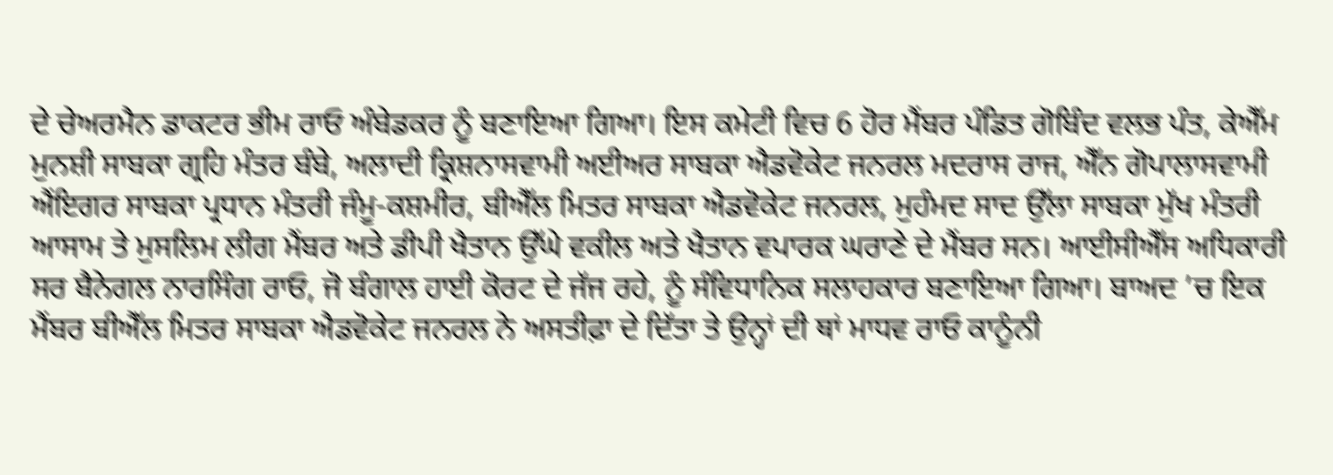ਦੇ ਚੇਅਰਮੈਨ ਡਾਕਟਰ ਭੀਮ ਰਾਓ ਅੰਬੇਡਕਰ ਨੂੰ ਬਣਾਇਆ ਗਿਆ। ਇਸ ਕਮੇਟੀ ਵਿਚ 6 ਹੋਰ ਮੈਂਬਰ ਪੰਡਿਤ ਗੋਬਿੰਦ ਵਲਭ ਪੰਤ, ਕੇਐੱਮ ਮੁਨਸ਼ੀ ਸਾਬਕਾ ਗ੍ਰਹਿ ਮੰਤਰ ਬੰਬੇ, ਅਲਾਦੀ ਕ੍ਰਿਸ਼ਨਾਸਵਾਮੀ ਅਈਅਰ ਸਾਬਕਾ ਐਡਵੋਕੇਟ ਜਨਰਲ ਮਦਰਾਸ ਰਾਜ, ਐੱਨ ਗੋਪਾਲਾਸਵਾਮੀ ਐਂਇਗਰ ਸਾਬਕਾ ਪ੍ਰਧਾਨ ਮੰਤਰੀ ਜੰਮੂ-ਕਸ਼ਮੀਰ, ਬੀਐੱਲ ਮਿਤਰ ਸਾਬਕਾ ਐਡਵੋਕੇਟ ਜਨਰਲ, ਮੁਹੰਮਦ ਸਾਦ ਉੱਲਾ ਸਾਬਕਾ ਮੁੱਖ ਮੰਤਰੀ ਆਸਾਮ ਤੇ ਮੁਸਲਿਮ ਲੀਗ ਮੈਂਬਰ ਅਤੇ ਡੀਪੀ ਖੈਤਾਨ ਉੱਘੇ ਵਕੀਲ ਅਤੇ ਖੈਤਾਨ ਵਪਾਰਕ ਘਰਾਣੇ ਦੇ ਮੈਂਬਰ ਸਨ। ਆਈਸੀਐੱਸ ਅਧਿਕਾਰੀ ਸਰ ਬੈਨੇਗਲ ਨਾਰਸਿੰਗ ਰਾਓ, ਜੋ ਬੰਗਾਲ ਹਾਈ ਕੋਰਟ ਦੇ ਜੱਜ ਰਹੇ, ਨੂੰ ਸੰਵਿਧਾਨਿਕ ਸਲਾਹਕਾਰ ਬਣਾਇਆ ਗਿਆ। ਬਾਅਦ ’ਚ ਇਕ ਮੈਂਬਰ ਬੀਐੱਲ ਮਿਤਰ ਸਾਬਕਾ ਐਡਵੋਕੇਟ ਜਨਰਲ ਨੇ ਅਸਤੀਫ਼ਾ ਦੇ ਦਿੱਤਾ ਤੇ ਉਨ੍ਹਾਂ ਦੀ ਥਾਂ ਮਾਧਵ ਰਾਓ ਕਾਨੂੰਨੀ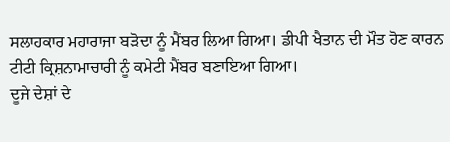ਸਲਾਹਕਾਰ ਮਹਾਰਾਜਾ ਬੜੋਦਾ ਨੂੰ ਮੈਂਬਰ ਲਿਆ ਗਿਆ। ਡੀਪੀ ਖੈਤਾਨ ਦੀ ਮੌਤ ਹੋਣ ਕਾਰਨ ਟੀਟੀ ਕ੍ਰਿਸ਼ਨਾਮਾਚਾਰੀ ਨੂੰ ਕਮੇਟੀ ਮੈਂਬਰ ਬਣਾਇਆ ਗਿਆ।
ਦੂਜੇ ਦੇਸ਼ਾਂ ਦੇ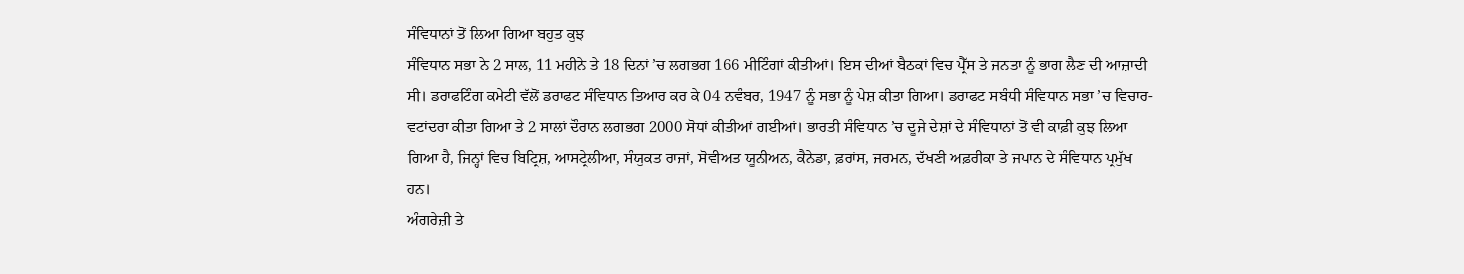ਸੰਵਿਧਾਨਾਂ ਤੋਂ ਲਿਆ ਗਿਆ ਬਹੁਤ ਕੁਝ
ਸੰਵਿਧਾਨ ਸਭਾ ਨੇ 2 ਸਾਲ, 11 ਮਹੀਨੇ ਤੇ 18 ਦਿਨਾਂ ’ਚ ਲਗਭਗ 166 ਮੀਟਿੰਗਾਂ ਕੀਤੀਆਂ। ਇਸ ਦੀਆਂ ਬੈਠਕਾਂ ਵਿਚ ਪ੍ਰੈੱਸ ਤੇ ਜਨਤਾ ਨੂੰ ਭਾਗ ਲੈਣ ਦੀ ਆਜ਼ਾਦੀ ਸੀ। ਡਰਾਫਟਿੰਗ ਕਮੇਟੀ ਵੱਲੋਂ ਡਰਾਫਟ ਸੰਵਿਧਾਨ ਤਿਆਰ ਕਰ ਕੇ 04 ਨਵੰਬਰ, 1947 ਨੂੰ ਸਭਾ ਨੂੰ ਪੇਸ਼ ਕੀਤਾ ਗਿਆ। ਡਰਾਫਟ ਸਬੰਧੀ ਸੰਵਿਧਾਨ ਸਭਾ ’ਚ ਵਿਚਾਰ-ਵਟਾਂਦਰਾ ਕੀਤਾ ਗਿਆ ਤੇ 2 ਸਾਲਾਂ ਦੌਰਾਨ ਲਗਭਗ 2000 ਸੋਧਾਂ ਕੀਤੀਆਂ ਗਈਆਂ। ਭਾਰਤੀ ਸੰਵਿਧਾਨ ’ਚ ਦੂਜੇ ਦੇਸ਼ਾਂ ਦੇ ਸੰਵਿਧਾਨਾਂ ਤੋਂ ਵੀ ਕਾਫ਼ੀ ਕੁਝ ਲਿਆ ਗਿਆ ਹੈ, ਜਿਨ੍ਹਾਂ ਵਿਚ ਬਿਟ੍ਰਿਸ਼, ਆਸਟ੍ਰੇਲੀਆ, ਸੰਯੁਕਤ ਰਾਜਾਂ, ਸੋਵੀਅਤ ਯੂਨੀਅਨ, ਕੈਨੇਡਾ, ਫ਼ਰਾਂਸ, ਜਰਮਨ, ਦੱਖਣੀ ਅਫ਼ਰੀਕਾ ਤੇ ਜਪਾਨ ਦੇ ਸੰਵਿਧਾਨ ਪ੍ਰਮੁੱਖ ਹਨ।
ਅੰਗਰੇਜ਼ੀ ਤੇ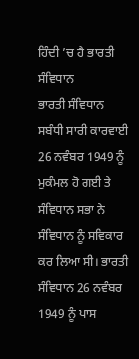ਹਿੰਦੀ ’ਚ ਹੈ ਭਾਰਤੀ ਸੰਵਿਧਾਨ
ਭਾਰਤੀ ਸੰਵਿਧਾਨ ਸਬੰਧੀ ਸਾਰੀ ਕਾਰਵਾਈ 26 ਨਵੰਬਰ 1949 ਨੂੰ ਮੁਕੰਮਲ ਹੋ ਗਈ ਤੇ ਸੰਵਿਧਾਨ ਸਭਾ ਨੇ ਸੰਵਿਧਾਨ ਨੂੰ ਸਵਿਕਾਰ ਕਰ ਲਿਆ ਸੀ। ਭਾਰਤੀ ਸੰਵਿਧਾਨ 26 ਨਵੰਬਰ 1949 ਨੂੰ ਪਾਸ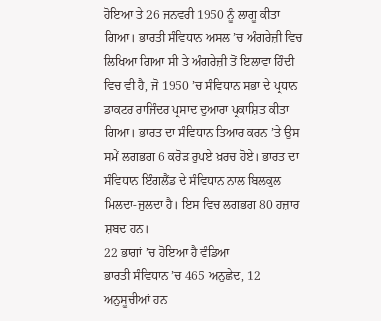ਹੋਇਆ ਤੇ 26 ਜਨਵਰੀ 1950 ਨੂੰ ਲਾਗੂ ਕੀਤਾ ਗਿਆ। ਭਾਰਤੀ ਸੰਵਿਧਾਨ ਅਸਲ ’ਚ ਅੰਗਰੇਜ਼ੀ ਵਿਚ ਲਿਖਿਆ ਗਿਆ ਸੀ ਤੇ ਅੰਗਰੇਜ਼ੀ ਤੋਂ ਇਲਾਵਾ ਹਿੰਦੀ ਵਿਚ ਵੀ ਹੈ, ਜੋ 1950 ’ਚ ਸੰਵਿਧਾਨ ਸਭਾ ਦੇ ਪ੍ਰਧਾਨ ਡਾਕਟਰ ਰਾਜਿੰਦਰ ਪ੍ਰਸਾਦ ਦੁਆਰਾ ਪ੍ਰਕਾਸ਼ਿਤ ਕੀਤਾ ਗਿਆ। ਭਾਰਤ ਦਾ ਸੰਵਿਧਾਨ ਤਿਆਰ ਕਰਨ ’ਤੇ ਉਸ ਸਮੇਂ ਲਗਭਗ 6 ਕਰੋੜ ਰੁਪਏ ਖ਼ਰਚ ਹੋਏ। ਭਾਰਤ ਦਾ ਸੰਵਿਧਾਨ ਇੰਗਲੈਂਡ ਦੇ ਸੰਵਿਧਾਨ ਨਾਲ ਬਿਲਕੁਲ ਮਿਲਦਾ-ਜੁਲਦਾ ਹੈ। ਇਸ ਵਿਚ ਲਗਭਗ 80 ਹਜ਼ਾਰ ਸ਼ਬਦ ਹਨ।
22 ਭਾਗਾਂ ’ਚ ਹੋਇਆ ਹੈ ਵੰਡਿਆ
ਭਾਰਤੀ ਸੰਵਿਧਾਨ ’ਚ 465 ਅਨੁਛੇਦ, 12 ਅਨੁਸੂਚੀਆਂ ਹਨ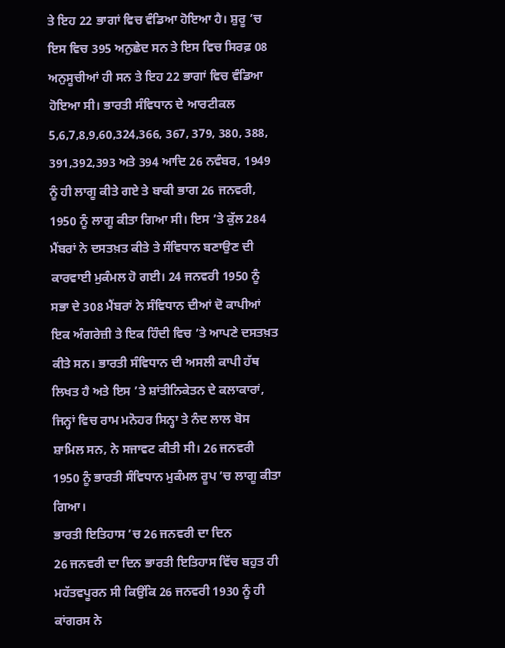ਤੇ ਇਹ 22 ਭਾਗਾਂ ਵਿਚ ਵੰਡਿਆ ਹੋਇਆ ਹੈ। ਸ਼ੁਰੂ ’ਚ ਇਸ ਵਿਚ 395 ਅਨੁਛੇਦ ਸਨ ਤੇ ਇਸ ਵਿਚ ਸਿਰਫ਼ 08 ਅਨੁਸੂਚੀਆਂ ਹੀ ਸਨ ਤੇ ਇਹ 22 ਭਾਗਾਂ ਵਿਚ ਵੰਡਿਆ ਹੋਇਆ ਸੀ। ਭਾਰਤੀ ਸੰਵਿਧਾਨ ਦੇ ਆਰਟੀਕਲ 5,6,7,8,9,60,324,366, 367, 379, 380, 388, 391,392,393 ਅਤੇ 394 ਆਦਿ 26 ਨਵੰਬਰ, 1949 ਨੂੰ ਹੀ ਲਾਗੂ ਕੀਤੇ ਗਏ ਤੇ ਬਾਕੀ ਭਾਗ 26 ਜਨਵਰੀ, 1950 ਨੂੰ ਲਾਗੂ ਕੀਤਾ ਗਿਆ ਸੀ। ਇਸ ’ਤੇ ਕੁੱਲ 284 ਮੈਂਬਰਾਂ ਨੇ ਦਸਤਖ਼ਤ ਕੀਤੇ ਤੇ ਸੰਵਿਧਾਨ ਬਣਾਉਣ ਦੀ ਕਾਰਵਾਈ ਮੁਕੰਮਲ ਹੋ ਗਈ। 24 ਜਨਵਰੀ 1950 ਨੂੰ ਸਭਾ ਦੇ 308 ਮੈਂਬਰਾਂ ਨੇ ਸੰਵਿਧਾਨ ਦੀਆਂ ਦੋ ਕਾਪੀਆਂ ਇਕ ਅੰਗਰੇਜ਼ੀ ਤੇ ਇਕ ਹਿੰਦੀ ਵਿਚ ’ਤੇ ਆਪਣੇ ਦਸਤਖ਼ਤ ਕੀਤੇ ਸਨ। ਭਾਰਤੀ ਸੰਵਿਧਾਨ ਦੀ ਅਸਲੀ ਕਾਪੀ ਹੱਥ ਲਿਖਤ ਹੈ ਅਤੇ ਇਸ ’ਤੇ ਸ਼ਾਂਤੀਨਿਕੇਤਨ ਦੇ ਕਲਾਕਾਰਾਂ, ਜਿਨ੍ਹਾਂ ਵਿਚ ਰਾਮ ਮਨੋਹਰ ਸਿਨ੍ਹਾ ਤੇ ਨੰਦ ਲਾਲ ਬੋਸ ਸ਼ਾਮਿਲ ਸਨ, ਨੇ ਸਜਾਵਟ ਕੀਤੀ ਸੀ। 26 ਜਨਵਰੀ 1950 ਨੂੰ ਭਾਰਤੀ ਸੰਵਿਧਾਨ ਮੁਕੰਮਲ ਰੂਪ ’ਚ ਲਾਗੂ ਕੀਤਾ ਗਿਆ।
ਭਾਰਤੀ ਇਤਿਹਾਸ ’ਚ 26 ਜਨਵਰੀ ਦਾ ਦਿਨ
26 ਜਨਵਰੀ ਦਾ ਦਿਨ ਭਾਰਤੀ ਇਤਿਹਾਸ ਵਿੱਚ ਬਹੁਤ ਹੀ ਮਹੱਤਵਪੂਰਨ ਸੀ ਕਿਉਂਕਿ 26 ਜਨਵਰੀ 1930 ਨੂੰ ਹੀ ਕਾਂਗਰਸ ਨੇ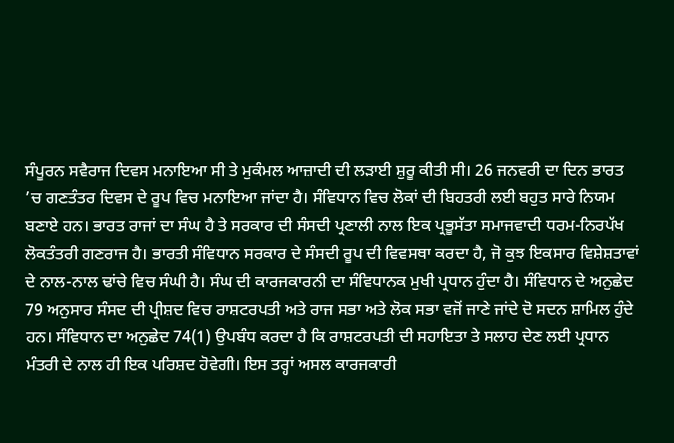ਸੰਪੂਰਨ ਸਵੈਰਾਜ ਦਿਵਸ ਮਨਾਇਆ ਸੀ ਤੇ ਮੁਕੰਮਲ ਆਜ਼ਾਦੀ ਦੀ ਲੜਾਈ ਸ਼ੁਰੂ ਕੀਤੀ ਸੀ। 26 ਜਨਵਰੀ ਦਾ ਦਿਨ ਭਾਰਤ ’ਚ ਗਣਤੰਤਰ ਦਿਵਸ ਦੇ ਰੂਪ ਵਿਚ ਮਨਾਇਆ ਜਾਂਦਾ ਹੈ। ਸੰਵਿਧਾਨ ਵਿਚ ਲੋਕਾਂ ਦੀ ਬਿਹਤਰੀ ਲਈ ਬਹੁਤ ਸਾਰੇ ਨਿਯਮ ਬਣਾਏ ਹਨ। ਭਾਰਤ ਰਾਜਾਂ ਦਾ ਸੰਘ ਹੈ ਤੇ ਸਰਕਾਰ ਦੀ ਸੰਸਦੀ ਪ੍ਰਣਾਲੀ ਨਾਲ ਇਕ ਪ੍ਰਭੂਸੱਤਾ ਸਮਾਜਵਾਦੀ ਧਰਮ-ਨਿਰਪੱਖ ਲੋਕਤੰਤਰੀ ਗਣਰਾਜ ਹੈ। ਭਾਰਤੀ ਸੰਵਿਧਾਨ ਸਰਕਾਰ ਦੇ ਸੰਸਦੀ ਰੂਪ ਦੀ ਵਿਵਸਥਾ ਕਰਦਾ ਹੈ, ਜੋ ਕੁਝ ਇਕਸਾਰ ਵਿਸ਼ੇਸ਼ਤਾਵਾਂ ਦੇ ਨਾਲ-ਨਾਲ ਢਾਂਚੇ ਵਿਚ ਸੰਘੀ ਹੈ। ਸੰਘ ਦੀ ਕਾਰਜਕਾਰਨੀ ਦਾ ਸੰਵਿਧਾਨਕ ਮੁਖੀ ਪ੍ਰਧਾਨ ਹੁੰਦਾ ਹੈ। ਸੰਵਿਧਾਨ ਦੇ ਅਨੁਛੇਦ 79 ਅਨੁਸਾਰ ਸੰਸਦ ਦੀ ਪ੍ਰੀਸ਼ਦ ਵਿਚ ਰਾਸ਼ਟਰਪਤੀ ਅਤੇ ਰਾਜ ਸਭਾ ਅਤੇ ਲੋਕ ਸਭਾ ਵਜੋਂ ਜਾਣੇ ਜਾਂਦੇ ਦੋ ਸਦਨ ਸ਼ਾਮਿਲ ਹੁੰਦੇ ਹਨ। ਸੰਵਿਧਾਨ ਦਾ ਅਨੁਛੇਦ 74(1) ਉਪਬੰਧ ਕਰਦਾ ਹੈ ਕਿ ਰਾਸ਼ਟਰਪਤੀ ਦੀ ਸਹਾਇਤਾ ਤੇ ਸਲਾਹ ਦੇਣ ਲਈ ਪ੍ਰਧਾਨ ਮੰਤਰੀ ਦੇ ਨਾਲ ਹੀ ਇਕ ਪਰਿਸ਼ਦ ਹੋਵੇਗੀ। ਇਸ ਤਰ੍ਹਾਂ ਅਸਲ ਕਾਰਜਕਾਰੀ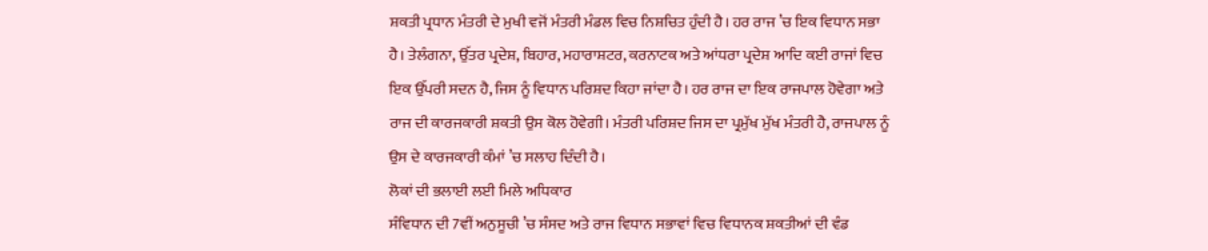ਸ਼ਕਤੀ ਪ੍ਰਧਾਨ ਮੰਤਰੀ ਦੇ ਮੁਖੀ ਵਜੋਂ ਮੰਤਰੀ ਮੰਡਲ ਵਿਚ ਨਿਸ਼ਚਿਤ ਹੁੰਦੀ ਹੈ। ਹਰ ਰਾਜ ’ਚ ਇਕ ਵਿਧਾਨ ਸਭਾ ਹੈ। ਤੇਲੰਗਨਾ, ਉੱਤਰ ਪ੍ਰਦੇਸ਼, ਬਿਹਾਰ, ਮਹਾਰਾਸ਼ਟਰ, ਕਰਨਾਟਕ ਅਤੇ ਆਂਧਰਾ ਪ੍ਰਦੇਸ਼ ਆਦਿ ਕਈ ਰਾਜਾਂ ਵਿਚ ਇਕ ਉੱਪਰੀ ਸਦਨ ਹੈ, ਜਿਸ ਨੂੰ ਵਿਧਾਨ ਪਰਿਸ਼ਦ ਕਿਹਾ ਜਾਂਦਾ ਹੈ। ਹਰ ਰਾਜ ਦਾ ਇਕ ਰਾਜਪਾਲ ਹੋਵੇਗਾ ਅਤੇ ਰਾਜ ਦੀ ਕਾਰਜਕਾਰੀ ਸ਼ਕਤੀ ਉਸ ਕੋਲ ਹੋਵੇਗੀ। ਮੰਤਰੀ ਪਰਿਸ਼ਦ ਜਿਸ ਦਾ ਪ੍ਰਮੁੱਖ ਮੁੱਖ ਮੰਤਰੀ ਹੈ, ਰਾਜਪਾਲ ਨੂੰ ਉਸ ਦੇ ਕਾਰਜਕਾਰੀ ਕੰਮਾਂ ’ਚ ਸਲਾਹ ਦਿੰਦੀ ਹੈ।
ਲੋਕਾਂ ਦੀ ਭਲਾਈ ਲਈ ਮਿਲੇ ਅਧਿਕਾਰ
ਸੰਵਿਧਾਨ ਦੀ 7ਵੀਂ ਅਨੁਸੂਚੀ ’ਚ ਸੰਸਦ ਅਤੇ ਰਾਜ ਵਿਧਾਨ ਸਭਾਵਾਂ ਵਿਚ ਵਿਧਾਨਕ ਸ਼ਕਤੀਆਂ ਦੀ ਵੰਡ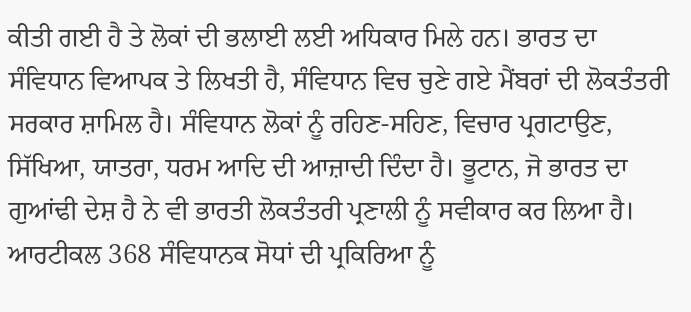ਕੀਤੀ ਗਈ ਹੈ ਤੇ ਲੋਕਾਂ ਦੀ ਭਲਾਈ ਲਈ ਅਧਿਕਾਰ ਮਿਲੇ ਹਨ। ਭਾਰਤ ਦਾ ਸੰਵਿਧਾਨ ਵਿਆਪਕ ਤੇ ਲਿਖਤੀ ਹੈ, ਸੰਵਿਧਾਨ ਵਿਚ ਚੁਣੇ ਗਏ ਮੈਂਬਰਾਂ ਦੀ ਲੋਕਤੰਤਰੀ ਸਰਕਾਰ ਸ਼ਾਮਿਲ ਹੈ। ਸੰਵਿਧਾਨ ਲੋਕਾਂ ਨੂੰ ਰਹਿਣ-ਸਹਿਣ, ਵਿਚਾਰ ਪ੍ਰਗਟਾਉਣ, ਸਿੱਖਿਆ, ਯਾਤਰਾ, ਧਰਮ ਆਦਿ ਦੀ ਆਜ਼ਾਦੀ ਦਿੰਦਾ ਹੈ। ਭੂਟਾਨ, ਜੋ ਭਾਰਤ ਦਾ ਗੁਆਂਢੀ ਦੇਸ਼ ਹੈ ਨੇ ਵੀ ਭਾਰਤੀ ਲੋਕਤੰਤਰੀ ਪ੍ਰਣਾਲੀ ਨੂੰ ਸਵੀਕਾਰ ਕਰ ਲਿਆ ਹੈ। ਆਰਟੀਕਲ 368 ਸੰਵਿਧਾਨਕ ਸੋਧਾਂ ਦੀ ਪ੍ਰਕਿਰਿਆ ਨੂੰ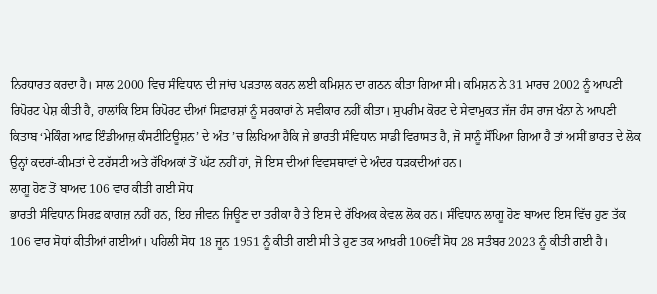ਨਿਰਧਾਰਤ ਕਰਦਾ ਹੈ। ਸਾਲ 2000 ਵਿਚ ਸੰਵਿਧਾਨ ਦੀ ਜਾਂਚ ਪੜਤਾਲ ਕਰਨ ਲਈ ਕਮਿਸ਼ਨ ਦਾ ਗਠਨ ਕੀਤਾ ਗਿਆ ਸੀ। ਕਮਿਸ਼ਨ ਨੇ 31 ਮਾਰਚ 2002 ਨੂੰ ਆਪਣੀ ਰਿਪੋਰਟ ਪੇਸ਼ ਕੀਤੀ ਹੈ, ਹਾਲਾਂਕਿ ਇਸ ਰਿਪੋਰਟ ਦੀਆਂ ਸਿਫ਼ਾਰਸ਼ਾਂ ਨੂੰ ਸਰਕਾਰਾਂ ਨੇ ਸਵੀਕਾਰ ਨਹੀਂ ਕੀਤਾ। ਸੁਪਰੀਮ ਕੋਰਟ ਦੇ ਸੇਵਾਮੁਕਤ ਜੱਜ ਹੰਸ ਰਾਜ ਖੰਨਾ ਨੇ ਆਪਣੀ ਕਿਤਾਬ ‘ਮੇਕਿੰਗ ਆਫ਼ ਇੰਡੀਆਜ਼ ਕੰਸਟੀਟਿਊਸ਼ਨ’ ਦੇ ਅੰਤ ’ਚ ਲਿਖਿਆ ਹੈਕਿ ਜੇ ਭਾਰਤੀ ਸੰਵਿਧਾਨ ਸਾਡੀ ਵਿਰਾਸਤ ਹੈ, ਜੋ ਸਾਨੂੰ ਸੌਂਪਿਆ ਗਿਆ ਹੈ ਤਾਂ ਅਸੀਂ ਭਾਰਤ ਦੇ ਲੋਕ ਉਨ੍ਹਾਂ ਕਦਰਾਂ-ਕੀਮਤਾਂ ਦੇ ਟਰੱਸਟੀ ਅਤੇ ਰੱਖਿਅਕਾਂ ਤੋਂ ਘੱਟ ਨਹੀਂ ਹਾਂ, ਜੋ ਇਸ ਦੀਆਂ ਵਿਵਸਥਾਵਾਂ ਦੇ ਅੰਦਰ ਧੜਕਦੀਆਂ ਹਨ।
ਲਾਗੂ ਹੋਣ ਤੋਂ ਬਾਅਦ 106 ਵਾਰ ਕੀਤੀ ਗਈ ਸੋਧ
ਭਾਰਤੀ ਸੰਵਿਧਾਨ ਸਿਰਫ਼ ਕਾਗਜ਼ ਨਹੀਂ ਹਨ, ਇਹ ਜੀਵਨ ਜਿਊਣ ਦਾ ਤਰੀਕਾ ਹੈ ਤੇ ਇਸ ਦੇ ਰੱਖਿਅਕ ਕੇਵਲ ਲੋਕ ਹਨ। ਸੰਵਿਧਾਨ ਲਾਗੂ ਹੋਣ ਬਾਅਦ ਇਸ ਵਿੱਚ ਹੁਣ ਤੱਕ 106 ਵਾਰ ਸੋਧਾਂ ਕੀਤੀਆਂ ਗਈਆਂ। ਪਹਿਲੀ ਸੋਧ 18 ਜੂਨ 1951 ਨੂੰ ਕੀਤੀ ਗਈ ਸੀ ਤੇ ਹੁਣ ਤਕ ਆਖ਼ਰੀ 106ਵੀਂ ਸੋਧ 28 ਸਤੰਬਰ 2023 ਨੂੰ ਕੀਤੀ ਗਈ ਹੈ।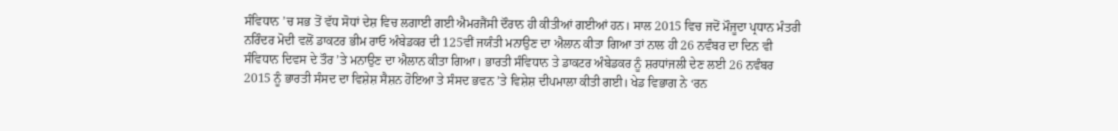ਸੰਵਿਧਾਨ ’ਚ ਸਭ ਤੋਂ ਵੱਧ ਸੋਧਾਂ ਦੇਸ਼ ਵਿਚ ਲਗਾਈ ਗਈ ਐਮਰਜੈਂਸੀ ਦੌਰਾਨ ਹੀ ਕੀਤੀਆਂ ਗਈਆਂ ਹਨ। ਸਾਲ 2015 ਵਿਚ ਜਦੋਂ ਮੌਜੂਦਾ ਪ੍ਰਧਾਨ ਮੰਤਰੀ ਨਰਿੰਦਰ ਮੋਦੀ ਵਲੋਂ ਡਾਕਟਰ ਭੀਮ ਰਾਓ ਅੰਬੇਡਕਰ ਦੀ 125ਵੀਂ ਜਯੰਤੀ ਮਨਾਉਣ ਦਾ ਐਲਾਨ ਕੀਤਾ ਗਿਆ ਤਾਂ ਨਾਲ ਹੀ 26 ਨਵੰਬਰ ਦਾ ਦਿਨ ਵੀ ਸੰਵਿਧਾਨ ਦਿਵਸ ਦੇ ਤੌਰ ’ਤੇ ਮਨਾਉਣ ਦਾ ਐਲਾਨ ਕੀਤਾ ਗਿਆ। ਭਾਰਤੀ ਸੰਵਿਧਾਨ ਤੇ ਡਾਕਟਰ ਅੰਬੇਡਕਰ ਨੂੰ ਸ਼ਰਧਾਂਜਲੀ ਦੇਣ ਲਈ 26 ਨਵੰਬਰ 2015 ਨੂੰ ਭਾਰਤੀ ਸੰਸਦ ਦਾ ਵਿਸ਼ੇਸ਼ ਸੈਸ਼ਨ ਹੋਇਆ ਤੇ ਸੰਸਦ ਭਵਨ ’ਤੇ ਵਿਸ਼ੇਸ਼ ਦੀਪਮਾਲਾ ਕੀਤੀ ਗਈ। ਖੇਡ ਵਿਭਾਗ ਨੇ ‘ਰਨ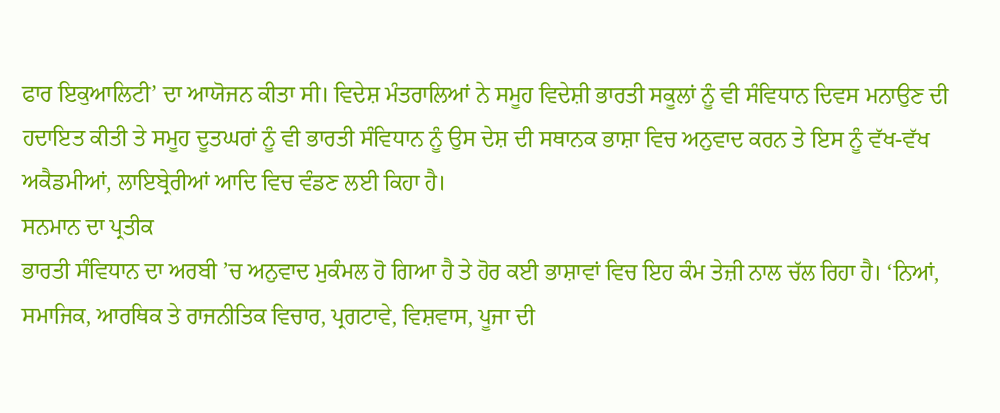ਫਾਰ ਇਕੁਆਲਿਟੀ’ ਦਾ ਆਯੋਜਨ ਕੀਤਾ ਸੀ। ਵਿਦੇਸ਼ ਮੰਤਰਾਲਿਆਂ ਨੇ ਸਮੂਹ ਵਿਦੇਸ਼ੀ ਭਾਰਤੀ ਸਕੂਲਾਂ ਨੂੰ ਵੀ ਸੰਵਿਧਾਨ ਦਿਵਸ ਮਨਾਉਣ ਦੀ ਹਦਾਇਤ ਕੀਤੀ ਤੇ ਸਮੂਹ ਦੂਤਘਰਾਂ ਨੂੰ ਵੀ ਭਾਰਤੀ ਸੰਵਿਧਾਨ ਨੂੰ ਉਸ ਦੇਸ਼ ਦੀ ਸਥਾਨਕ ਭਾਸ਼ਾ ਵਿਚ ਅਨੁਵਾਦ ਕਰਨ ਤੇ ਇਸ ਨੂੰ ਵੱਖ-ਵੱਖ ਅਕੈਡਮੀਆਂ, ਲਾਇਬ੍ਰੇਰੀਆਂ ਆਦਿ ਵਿਚ ਵੰਡਣ ਲਈ ਕਿਹਾ ਹੈ।
ਸਨਮਾਨ ਦਾ ਪ੍ਰਤੀਕ
ਭਾਰਤੀ ਸੰਵਿਧਾਨ ਦਾ ਅਰਬੀ ’ਚ ਅਨੁਵਾਦ ਮੁਕੰਮਲ ਹੋ ਗਿਆ ਹੈ ਤੇ ਹੋਰ ਕਈ ਭਾਸ਼ਾਵਾਂ ਵਿਚ ਇਹ ਕੰਮ ਤੇਜ਼ੀ ਨਾਲ ਚੱਲ ਰਿਹਾ ਹੈ। ‘ਨਿਆਂ, ਸਮਾਜਿਕ, ਆਰਥਿਕ ਤੇ ਰਾਜਨੀਤਿਕ ਵਿਚਾਰ, ਪ੍ਰਗਟਾਵੇ, ਵਿਸ਼ਵਾਸ, ਪੂਜਾ ਦੀ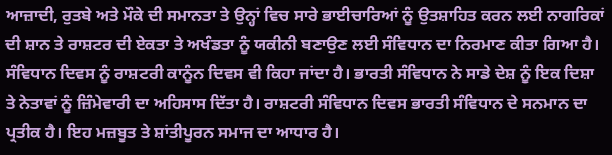ਆਜ਼ਾਦੀ, ਰੁਤਬੇ ਅਤੇ ਮੌਕੇ ਦੀ ਸਮਾਨਤਾ ਤੇ ਉਨ੍ਹਾਂ ਵਿਚ ਸਾਰੇ ਭਾਈਚਾਰਿਆਂ ਨੂੰ ਉਤਸ਼ਾਹਿਤ ਕਰਨ ਲਈ ਨਾਗਰਿਕਾਂ ਦੀ ਸ਼ਾਨ ਤੇ ਰਾਸ਼ਟਰ ਦੀ ਏਕਤਾ ਤੇ ਅਖੰਡਤਾ ਨੂੰ ਯਕੀਨੀ ਬਣਾਉਣ ਲਈ ਸੰਵਿਧਾਨ ਦਾ ਨਿਰਮਾਣ ਕੀਤਾ ਗਿਆ ਹੈ। ਸੰਵਿਧਾਨ ਦਿਵਸ ਨੂੰ ਰਾਸ਼ਟਰੀ ਕਾਨੂੰਨ ਦਿਵਸ ਵੀ ਕਿਹਾ ਜਾਂਦਾ ਹੈ। ਭਾਰਤੀ ਸੰਵਿਧਾਨ ਨੇ ਸਾਡੇ ਦੇਸ਼ ਨੂੰ ਇਕ ਦਿਸ਼ਾ ਤੇ ਨੇਤਾਵਾਂ ਨੂੰ ਜ਼ਿੰਮੇਵਾਰੀ ਦਾ ਅਹਿਸਾਸ ਦਿੱਤਾ ਹੈ। ਰਾਸ਼ਟਰੀ ਸੰਵਿਧਾਨ ਦਿਵਸ ਭਾਰਤੀ ਸੰਵਿਧਾਨ ਦੇ ਸਨਮਾਨ ਦਾ ਪ੍ਰਤੀਕ ਹੈ। ਇਹ ਮਜ਼ਬੂਤ ਤੇ ਸ਼ਾਂਤੀਪੂਰਨ ਸਮਾਜ ਦਾ ਆਧਾਰ ਹੈ।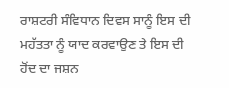ਰਾਸ਼ਟਰੀ ਸੰਵਿਧਾਨ ਦਿਵਸ ਸਾਨੂੰ ਇਸ ਦੀ ਮਹੱਤਤਾ ਨੂੰ ਯਾਦ ਕਰਵਾਉਣ ਤੇ ਇਸ ਦੀ ਹੋਂਦ ਦਾ ਜਸ਼ਨ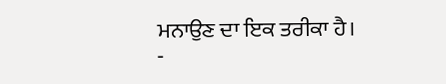ਮਨਾਉਣ ਦਾ ਇਕ ਤਰੀਕਾ ਹੈ।
-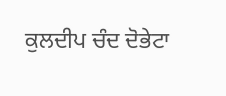ਕੁਲਦੀਪ ਚੰਦ ਦੋਭੇਟਾ